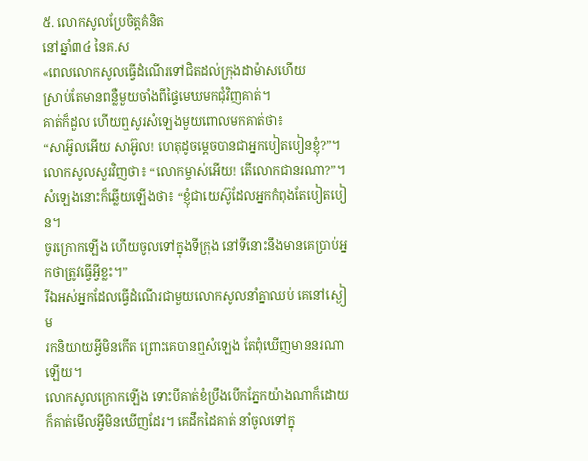៥. លោកសូលប្រែចិត្តគំនិត
នៅឆ្នាំ៣៤ នៃគ.ស
«ពេលលោកសូលធ្វើដំណើរទៅជិតដល់ក្រុងដាម៉ាសហើយ
ស្រាប់តែមានពន្លឺមួយចាំងពីផ្ទៃមេឃមកជុំវិញគាត់។
គាត់ក៏ដួល ហើយឮសូរសំឡេងមួយពោលមកគាត់ថា៖
“សាអ៊ូលអើយ សាអ៊ូល! ហេតុដូចម្ដេចបានជាអ្នកបៀតបៀនខ្ញុំ?”។
លោកសូលសួរវិញថា៖ “លោកម្ចាស់អើយ! តើលោកជានរណា?”។
សំឡេងនោះក៏ឆ្លើយឡើងថា៖ “ខ្ញុំជាយេស៊ូដែលអ្នកកំពុងតែបៀតបៀន។
ចូរក្រោកឡើង ហើយចូលទៅក្នុងទីក្រុង នៅទីនោះនឹងមានគេប្រាប់អ្នកថាត្រូវធ្វើអ្វីខ្លះ។”
រីឯអស់អ្នកដែលធ្វើដំណើរជាមួយលោកសូលនាំគ្នាឈប់ គេនៅស្ងៀម
រកនិយាយអ្វីមិនកើត ព្រោះគេបានឮសំឡេង តែពុំឃើញមាននរណាឡើយ។
លោកសូលក្រោកឡើង ទោះបីគាត់ខំប្រឹងបើកភ្នែកយ៉ាងណាក៏ដោយ ក៏គាត់មើលអ្វីមិនឃើញដែរ។ គេដឹកដៃគាត់ នាំចូលទៅក្នុ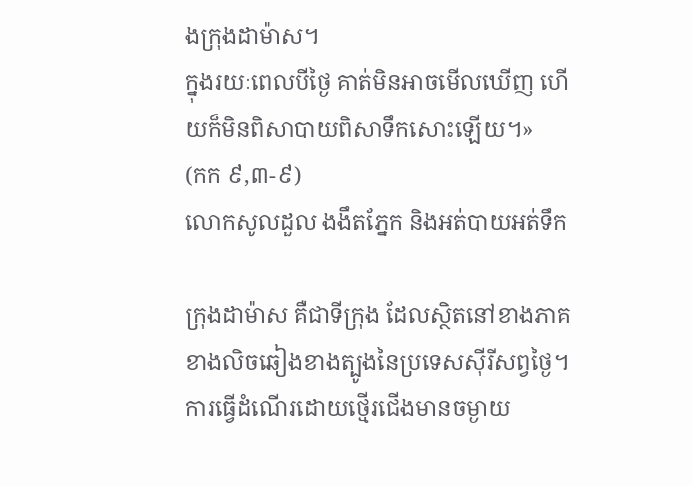ងក្រុងដាម៉ាស។
ក្នុងរយៈពេលបីថ្ងៃ គាត់មិនអាចមើលឃើញ ហើយក៏មិនពិសាបាយពិសាទឹកសោះឡើយ។»
(កក ៩,៣-៩)
លោកសូលដួល ងងឹតភ្នែក និងអត់បាយអត់ទឹក

ក្រុងដាម៉ាស គឺជាទីក្រុង ដែលស្ថិតនៅខាងភាគខាងលិចឆៀងខាងត្បូងនៃប្រទេសស៊ីរីសព្វថ្ងៃ។ ការធ្វើដំណើរដោយថ្មើរជើងមានចម្ងាយ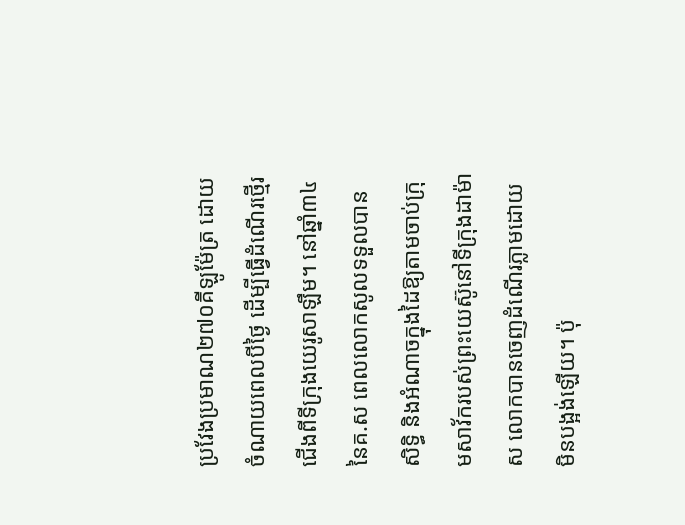ប្រវែងប្រមាណ២៧០គីឡូម៉ែត្រ ដោយចំណាយពេលបីថ្ងៃ ដើម្បីធ្វើដំណើរថ្មើរជើងពីទីក្រុងយេរូសាឡឹម។ នៅឆ្នាំ៣៤នៃគ.ស ពេលលោកសូលទទួលបានសិទ្ធិ និងអំណាចក្នុងដៃឱ្យតាមចាប់ក្រុមសាវ័ករបស់ព្រះយេស៊ូនៅទីក្រុងដាម៉ាស លោកបានចេញដំណើរភ្លាមដោយមិនបង្អង់ឡើយ។ ប៉ុ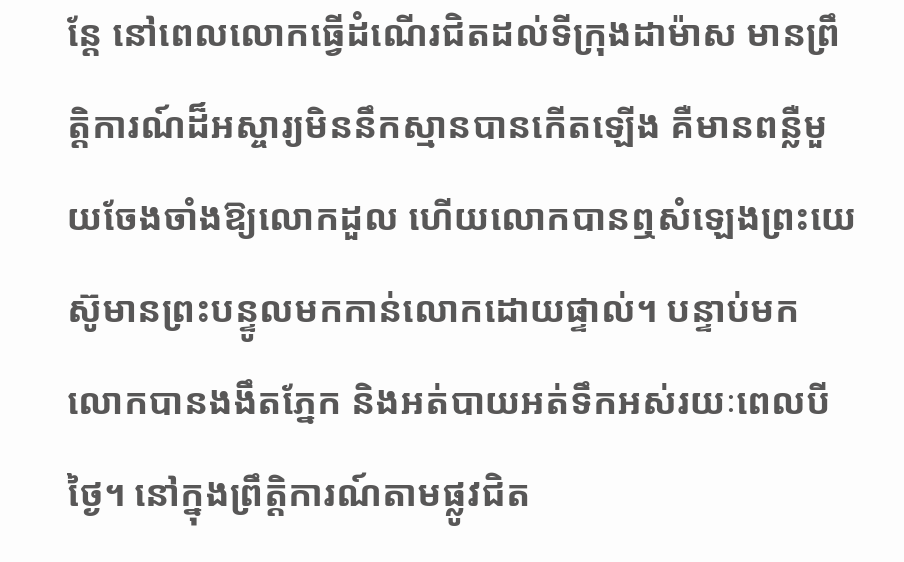ន្តែ នៅពេលលោកធ្វើដំណើរជិតដល់ទីក្រុងដាម៉ាស មានព្រឹត្តិការណ៍ដ៏អស្ចារ្យមិននឹកស្មានបានកើតឡើង គឺមានពន្លឺមួយចែងចាំងឱ្យលោកដួល ហើយលោកបានឮសំឡេងព្រះយេស៊ូមានព្រះបន្ទូលមកកាន់លោកដោយផ្ទាល់។ បន្ទាប់មក លោកបានងងឹតភ្នែក និងអត់បាយអត់ទឹកអស់រយៈពេលបីថ្ងៃ។ នៅក្នុងព្រឹត្តិការណ៍តាមផ្លូវជិត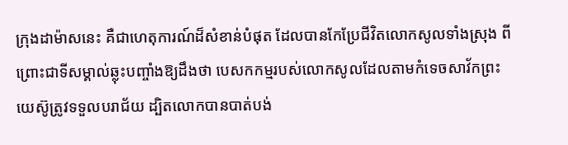ក្រុងដាម៉ាសនេះ គឺជាហេតុការណ៍ដ៏សំខាន់បំផុត ដែលបានកែប្រែជីវិតលោកសូលទាំងស្រុង ពីព្រោះជាទីសម្គាល់ឆ្លុះបញ្ចាំងឱ្យដឹងថា បេសកកម្មរបស់លោកសូលដែលតាមកំទេចសាវ័កព្រះយេស៊ូត្រូវទទួលបរាជ័យ ដ្បិតលោកបានបាត់បង់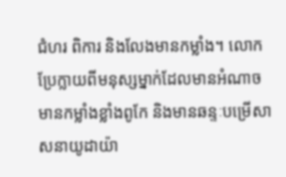ជំហរ ពិការ និងលែងមានកម្លាំង។ លោកប្រែក្លាយពីមនុស្សម្នាក់ដែលមានអំណាច មានកម្លាំងខ្លាំងពូកែ និងមានឆន្ទៈបម្រើសាសនាយូដាយ៉ា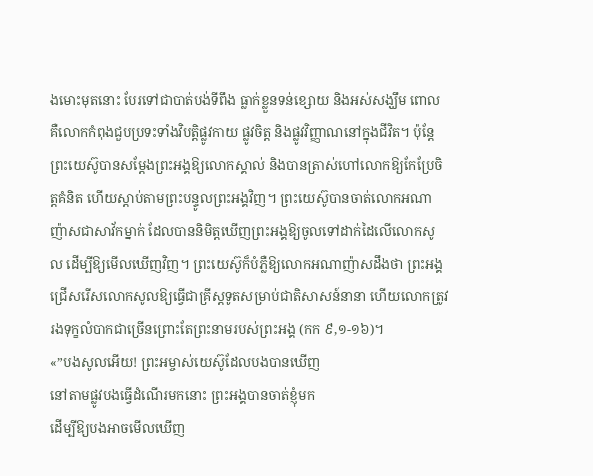ងមោះមុតនោះ បែរទៅជាបាត់បង់ទីពឹង ធ្លាក់ខ្លួនទន់ខ្សោយ និងអស់សង្ឃឹម ពោលគឺលោកកំពុងជួបប្រទះទាំងវិបត្តិផ្លូវកាយ ផ្លូវចិត្ត និងផ្លូវវិញ្ញាណនៅក្នុងជីវិត។ ប៉ុន្តែ ព្រះយេស៊ូបានសម្តែងព្រះអង្គឱ្យលោកស្គាល់ និងបានត្រាស់ហៅលោកឱ្យកែប្រែចិត្តគំនិត ហើយស្តាប់តាមព្រះបន្ទូលព្រះអង្គវិញ។ ព្រះយេស៊ូបានចាត់លោកអណាញ៉ាសជាសាវ័កម្នាក់ ដែលបាននិមិត្តឃើញព្រះអង្គឱ្យចូលទៅដាក់ដៃលើលោកសូល ដើម្បីឱ្យមើលឃើញវិញ។ ព្រះយេស៊ូក៏បំភ្លឺឱ្យលោកអណាញ៉ាសដឹងថា ព្រះអង្គជ្រើសរើសលោកសូលឱ្យធ្វើជាគ្រីស្តទូតសម្រាប់ជាតិសាសន៍នានា ហើយលោកត្រូវរងទុក្ខលំបាកជាច្រើនព្រោះតែព្រះនាមរបស់ព្រះអង្គ (កក ៩,១-១៦)។
«”បងសូលអើយ! ព្រះអម្ចាស់យេស៊ូដែលបងបានឃើញ
នៅតាមផ្លូវបងធ្វើដំណើរមកនោះ ព្រះអង្គបានចាត់ខ្ញុំមក
ដើម្បីឱ្យបងអាចមើលឃើញ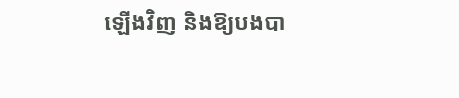ឡើងវិញ និងឱ្យបងបា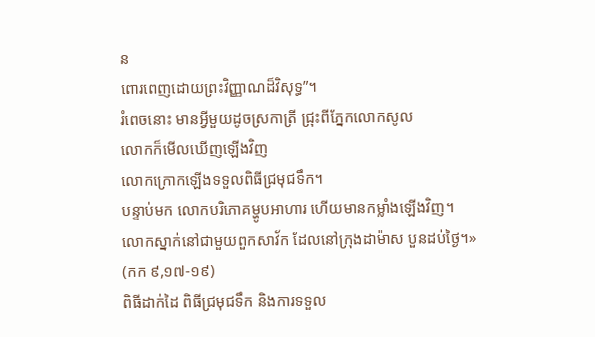ន
ពោរពេញដោយព្រះវិញ្ញាណដ៏វិសុទ្ធ”។
រំពេចនោះ មានអ្វីមួយដូចស្រកាត្រី ជ្រុះពីភ្នែកលោកសូល
លោកក៏មើលឃើញឡើងវិញ
លោកក្រោកឡើងទទួលពិធីជ្រមុជទឹក។
បន្ទាប់មក លោកបរិភោគម្ហូបអាហារ ហើយមានកម្លាំងឡើងវិញ។
លោកស្នាក់នៅជាមួយពួកសាវ័ក ដែលនៅក្រុងដាម៉ាស បួនដប់ថ្ងៃ។»
(កក ៩,១៧-១៩)
ពិធីដាក់ដៃ ពិធីជ្រមុជទឹក និងការទទួល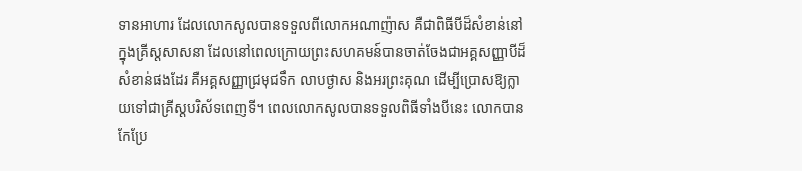ទានអាហារ ដែលលោកសូលបានទទួលពីលោកអណាញ៉ាស គឺជាពិធីបីដ៏សំខាន់នៅក្នុងគ្រីស្តសាសនា ដែលនៅពេលក្រោយព្រះសហគមន៍បានចាត់ចែងជាអគ្គសញ្ញាបីដ៏សំខាន់ផងដែរ គឺអគ្គសញ្ញាជ្រមុជទឹក លាបថ្ងាស និងអរព្រះគុណ ដើម្បីប្រោសឱ្យក្លាយទៅជាគ្រីស្តបរិស័ទពេញទី។ ពេលលោកសូលបានទទួលពិធីទាំងបីនេះ លោកបានកែប្រែ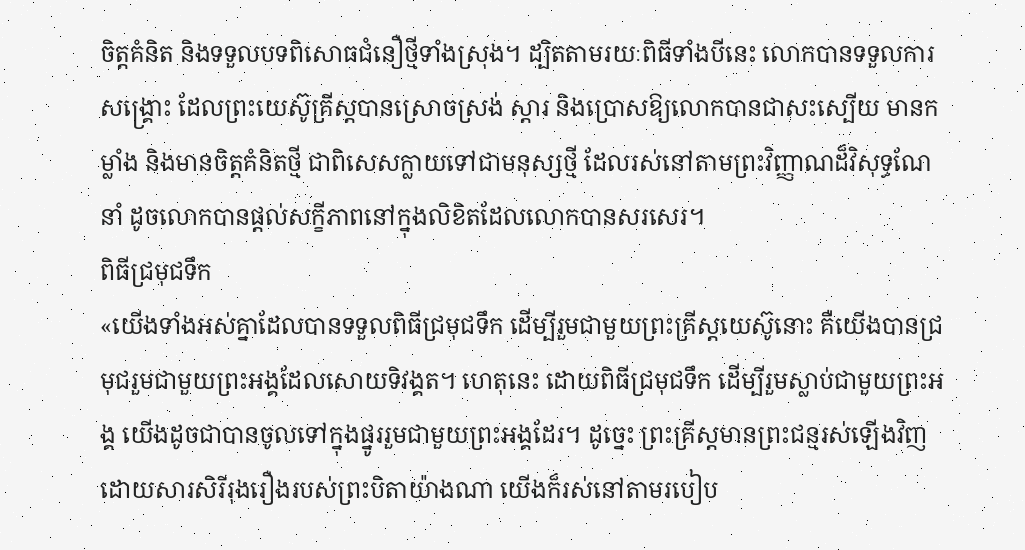ចិត្តគំនិត និងទទួលបទពិសោធជំនឿថ្មីទាំងស្រុង។ ដ្បិតតាមរយៈពិធីទាំងបីនេះ លោកបានទទួលការសង្គ្រោះ ដែលព្រះយេស៊ូគ្រីស្តបានស្រោចស្រង់ ស្តារ និងប្រោសឱ្យលោកបានជាសះស្បើយ មានកម្លាំង និងមានចិត្តគំនិតថ្មី ជាពិសេសក្លាយទៅជាមនុស្សថ្មី ដែលរស់នៅតាមព្រះវិញ្ញាណដ៏វិសុទ្ធណែនាំ ដូចលោកបានផ្តល់សក្ខីភាពនៅក្នុងលិខិតដែលលោកបានសរសេរ។
ពិធីជ្រមុជទឹក
«យើងទាំងអស់គ្នាដែលបានទទួលពិធីជ្រមុជទឹក ដើម្បីរួមជាមួយព្រះគ្រីស្ដយេស៊ូនោះ គឺយើងបានជ្រមុជរួមជាមួយព្រះអង្គដែលសោយទិវង្គត។ ហេតុនេះ ដោយពិធីជ្រមុជទឹក ដើម្បីរួមស្លាប់ជាមួយព្រះអង្គ យើងដូចជាបានចូលទៅក្នុងផ្នូររួមជាមួយព្រះអង្គដែរ។ ដូច្នេះ ព្រះគ្រីស្ដមានព្រះជន្មរស់ឡើងវិញ ដោយសារសិរីរុងរឿងរបស់ព្រះបិតាយ៉ាងណា យើងក៏រស់នៅតាមរបៀប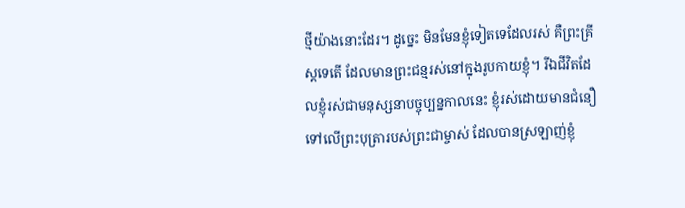ថ្មីយ៉ាងនោះដែរ។ ដូច្នេះ មិនមែនខ្ញុំទៀតទេដែលរស់ គឺព្រះគ្រីស្តទេតើ ដែលមានព្រះជន្មរស់នៅក្នុងរូបកាយខ្ញុំ។ រីឯជីវិតដែលខ្ញុំរស់ជាមនុស្សនាបច្ចុប្បន្នកាលនេះ ខ្ញុំរស់ដោយមានជំនឿទៅលើព្រះបុត្រារបស់ព្រះជាម្ចាស់ ដែលបានស្រឡាញ់ខ្ញុំ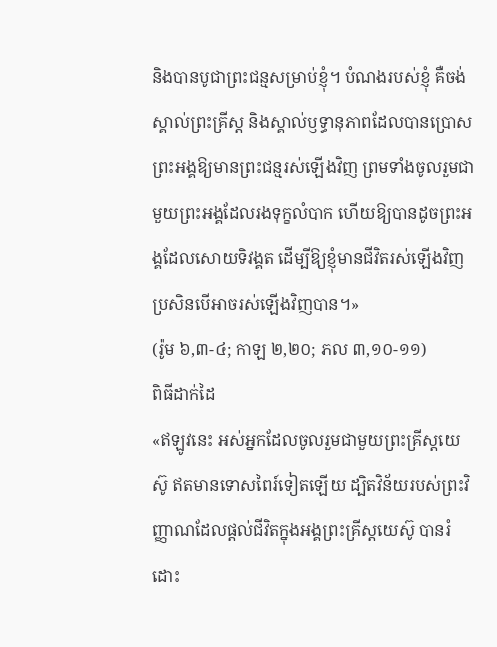និងបានបូជាព្រះជន្មសម្រាប់ខ្ញុំ។ បំណងរបស់ខ្ញុំ គឺចង់ស្គាល់ព្រះគ្រីស្ត និងស្គាល់ឫទ្ធានុភាពដែលបានប្រោសព្រះអង្គឱ្យមានព្រះជន្មរស់ឡើងវិញ ព្រមទាំងចូលរួមជាមួយព្រះអង្គដែលរងទុក្ខលំបាក ហើយឱ្យបានដូចព្រះអង្គដែលសោយទិវង្គត ដើម្បីឱ្យខ្ញុំមានជីវិតរស់ឡើងវិញ ប្រសិនបើអាចរស់ឡើងវិញបាន។»
(រ៉ូម ៦,៣-៤; កាឡ ២,២០; ភល ៣,១០-១១)
ពិធីដាក់ដៃ
«ឥឡូវនេះ អស់អ្នកដែលចូលរួមជាមួយព្រះគ្រីស្ដយេស៊ូ ឥតមានទោសពៃរ៍ទៀតឡើយ ដ្បិតវិន័យរបស់ព្រះវិញ្ញាណដែលផ្ដល់ជីវិតក្នុងអង្គព្រះគ្រីស្ដយេស៊ូ បានរំដោះ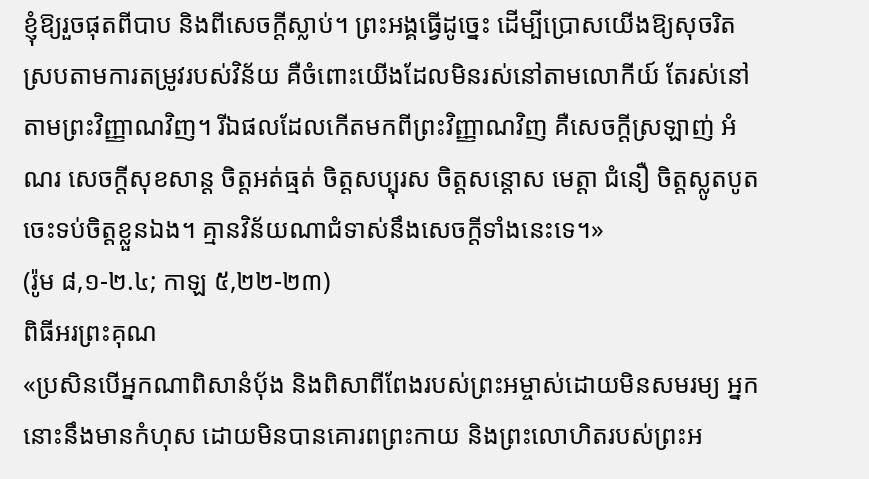ខ្ញុំឱ្យរួចផុតពីបាប និងពីសេចក្ដីស្លាប់។ ព្រះអង្គធ្វើដូច្នេះ ដើម្បីប្រោសយើងឱ្យសុចរិត ស្របតាមការតម្រូវរបស់វិន័យ គឺចំពោះយើងដែលមិនរស់នៅតាមលោកីយ៍ តែរស់នៅតាមព្រះវិញ្ញាណវិញ។ រីឯផលដែលកើតមកពីព្រះវិញ្ញាណវិញ គឺសេចក្ដីស្រឡាញ់ អំណរ សេចក្ដីសុខសាន្ត ចិត្តអត់ធ្មត់ ចិត្តសប្បុរស ចិត្តសន្ដោស មេត្តា ជំនឿ ចិត្តស្លូតបូត ចេះទប់ចិត្តខ្លួនឯង។ គ្មានវិន័យណាជំទាស់នឹងសេចក្ដីទាំងនេះទេ។»
(រ៉ូម ៨,១-២.៤; កាឡ ៥,២២-២៣)
ពិធីអរព្រះគុណ
«ប្រសិនបើអ្នកណាពិសានំបុ័ង និងពិសាពីពែងរបស់ព្រះអម្ចាស់ដោយមិនសមរម្យ អ្នកនោះនឹងមានកំហុស ដោយមិនបានគោរពព្រះកាយ និងព្រះលោហិតរបស់ព្រះអ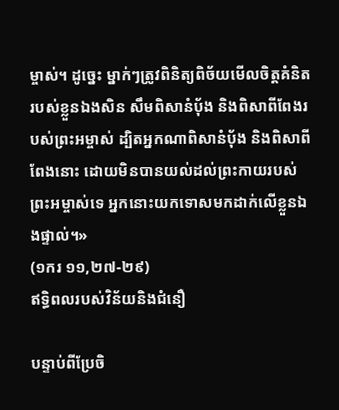ម្ចាស់។ ដូច្នេះ ម្នាក់ៗត្រូវពិនិត្យពិច័យមើលចិត្តគំនិតរបស់ខ្លួនឯងសិន សឹមពិសានំបុ័ង និងពិសាពីពែងរបស់ព្រះអម្ចាស់ ដ្បិតអ្នកណាពិសានំបុ័ង និងពិសាពីពែងនោះ ដោយមិនបានយល់ដល់ព្រះកាយរបស់ព្រះអម្ចាស់ទេ អ្នកនោះយកទោសមកដាក់លើខ្លួនឯងផ្ទាល់។»
(១ករ ១១,២៧-២៩)
ឥទ្ធិពលរបស់វិន័យនិងជំនឿ

បន្ទាប់ពីប្រែចិ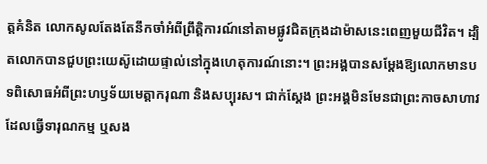ត្តគំនិត លោកសូលតែងតែនឹកចាំអំពីព្រឹត្តិការណ៍នៅតាមផ្លូវជិតក្រុងដាម៉ាសនេះពេញមួយជីវិត។ ដ្បិតលោកបានជួបព្រះយេស៊ូដោយផ្ទាល់នៅក្នុងហេតុការណ៍នោះ។ ព្រះអង្គបានសម្តែងឱ្យលោកមានបទពិសោធអំពីព្រះហឫទ័យមេត្តាករុណា និងសប្បុរស។ ជាក់ស្តែង ព្រះអង្គមិនមែនជាព្រះកាចសាហាវ ដែលធ្វើទារុណកម្ម ឬសង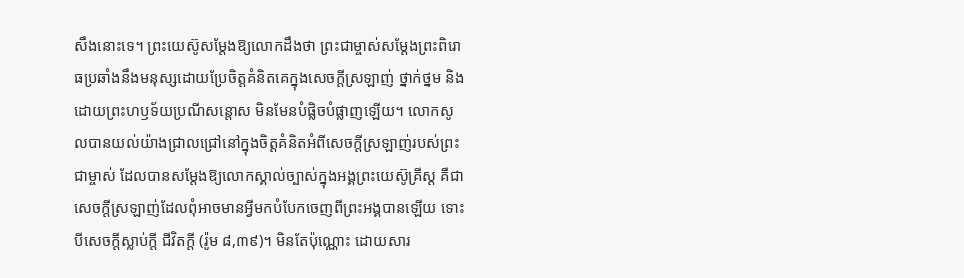សឹងនោះទេ។ ព្រះយេស៊ូសម្តែងឱ្យលោកដឹងថា ព្រះជាម្ចាស់សម្តែងព្រះពិរោធប្រឆាំងនឹងមនុស្សដោយប្រែចិត្តគំនិតគេក្នុងសេចក្តីស្រឡាញ់ ថ្នាក់ថ្នម និងដោយព្រះហឫទ័យប្រណីសន្តោស មិនមែនបំផ្លិចបំផ្លាញឡើយ។ លោកសូលបានយល់យ៉ាងជ្រាលជ្រៅនៅក្នុងចិត្តគំនិតអំពីសេចក្តីស្រឡាញ់របស់ព្រះជាម្ចាស់ ដែលបានសម្តែងឱ្យលោកស្គាល់ច្បាស់ក្នុងអង្គព្រះយេស៊ូគ្រីស្ត គឺជាសេចក្តីស្រឡាញ់ដែលពុំអាចមានអ្វីមកបំបែកចេញពីព្រះអង្គបានឡើយ ទោះបីសេចក្ដីស្លាប់ក្តី ជីវិតក្តី (រ៉ូម ៨,៣៩)។ មិនតែប៉ុណ្ណោះ ដោយសារ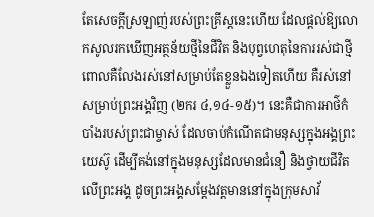តែសេចក្តីស្រឡាញ់របស់ព្រះគ្រីស្តនេះហើយ ដែលផ្តល់ឱ្យលោកសូលរកឃើញអត្ថន័យថ្មីនៃជីវិត និងបុព្វហេតុនៃការរស់ជាថ្មី ពោលគឺលែងរស់នៅសម្រាប់តែខ្លួនឯងទៀតហើយ គឺរស់នៅសម្រាប់ព្រះអង្គវិញ (២ករ ៤,១៤-១៥)។ នេះគឺជាការអាថ៌កំបាំងរបស់ព្រះជាម្ចាស់ ដែលចាប់កំណើតជាមនុស្សក្នុងអង្គព្រះយេស៊ូ ដើម្បីគង់នៅក្នុងមនុស្សដែលមានជំនឿ និងថ្វាយជីវិតលើព្រះអង្គ ដូចព្រះអង្គសម្តែងវត្តមាននៅក្នុងក្រុមសាវ័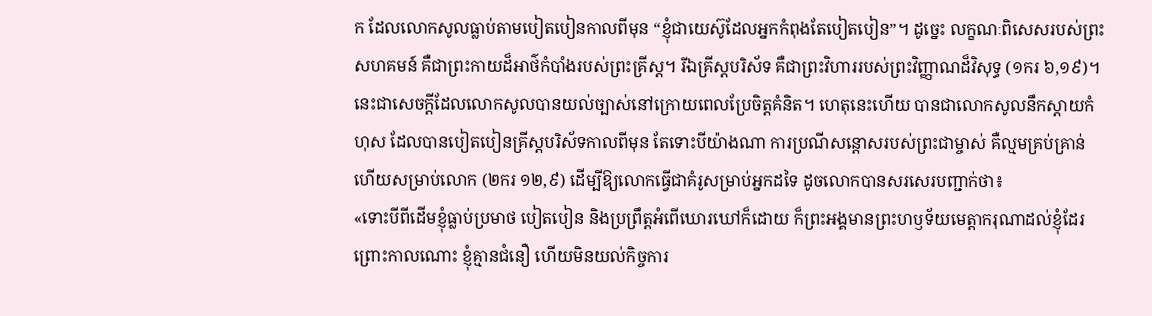ក ដែលលោកសូលធ្លាប់តាមបៀតបៀនកាលពីមុន “ខ្ញុំជាយេស៊ូដែលអ្នកកំពុងតែបៀតបៀន”។ ដូច្នេះ លក្ខណៈពិសេសរបស់ព្រះសហគមន៍ គឺជាព្រះកាយដ៏អាថ៌កំបាំងរបស់ព្រះគ្រីស្ត។ រីឯគ្រីស្តបរិស័ទ គឺជាព្រះវិហាររបស់ព្រះវិញ្ញាណដ៏វិសុទ្ធ (១ករ ៦,១៩)។ នេះជាសេចក្តីដែលលោកសូលបានយល់ច្បាស់នៅក្រោយពេលប្រែចិត្តគំនិត។ ហេតុនេះហើយ បានជាលោកសូលនឹកស្តាយកំហុស ដែលបានបៀតបៀនគ្រីស្តបរិស័ទកាលពីមុន តែទោះបីយ៉ាងណា ការប្រណីសន្ដោសរបស់ព្រះជាម្ចាស់ គឺល្មមគ្រប់គ្រាន់ហើយសម្រាប់លោក (២ករ ១២,៩) ដើម្បីឱ្យលោកធ្វើជាគំរូសម្រាប់អ្នកដទៃ ដូចលោកបានសរសេរបញ្ជាក់ថា៖
«ទោះបីពីដើមខ្ញុំធ្លាប់ប្រមាថ បៀតបៀន និងប្រព្រឹត្តអំពើឃោរឃៅក៏ដោយ ក៏ព្រះអង្គមានព្រះហឫទ័យមេត្តាករុណាដល់ខ្ញុំដែរ ព្រោះកាលណោះ ខ្ញុំគ្មានជំនឿ ហើយមិនយល់កិច្ចការ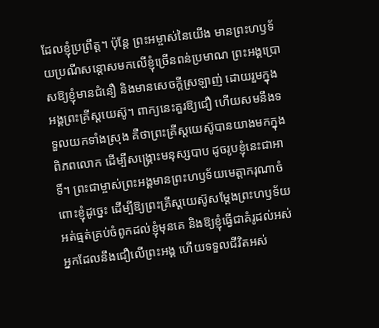ដែលខ្ញុំប្រព្រឹត្ត។ ប៉ុន្តែ ព្រះអម្ចាស់នៃយើង មានព្រះហឫទ័យប្រណីសន្ដោសមកលើខ្ញុំច្រើនពន់ប្រមាណ ព្រះអង្គប្រោសឱ្យខ្ញុំមានជំនឿ និងមានសេចក្ដីស្រឡាញ់ ដោយរួមក្នុងអង្គព្រះគ្រីស្តយេស៊ូ។ ពាក្យនេះគួរឱ្យជឿ ហើយសមនឹងទទួលយកទាំងស្រុង គឺថាព្រះគ្រីស្តយេស៊ូបានយាងមកក្នុងពិភពលោក ដើម្បីសង្គ្រោះមនុស្សបាប ដូចរូបខ្ញុំនេះជាអាទិ៍។ ព្រះជាម្ចាស់ព្រះអង្គមានព្រះហឫទ័យមេត្តាករុណាចំពោះខ្ញុំដូច្នេះ ដើម្បីឱ្យព្រះគ្រីស្តយេស៊ូសម្ដែងព្រះហឫទ័យអត់ធ្មត់គ្រប់ចំពូកដល់ខ្ញុំមុនគេ និងឱ្យខ្ញុំធ្វើជាគំរូដល់អស់អ្នកដែលនឹងជឿលើព្រះអង្គ ហើយទទួលជីវិតអស់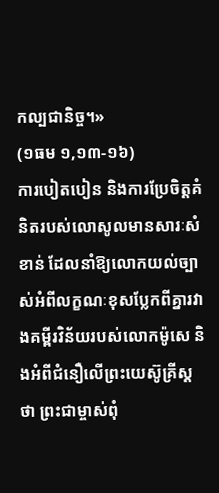កល្បជានិច្ច។»
(១ធម ១,១៣-១៦)
ការបៀតបៀន និងការប្រែចិត្តគំនិតរបស់លោសូលមានសារៈសំខាន់ ដែលនាំឱ្យលោកយល់ច្បាស់អំពីលក្ខណៈខុសប្លែកពីគ្នារវាងគម្ពីរវិន័យរបស់លោកម៉ូសេ និងអំពីជំនឿលើព្រះយេស៊ូគ្រីស្ដថា ព្រះជាម្ចាស់ពុំ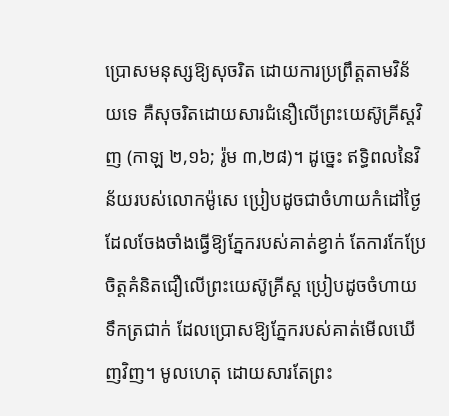ប្រោសមនុស្សឱ្យសុចរិត ដោយការប្រព្រឹត្តតាមវិន័យទេ គឺសុចរិតដោយសារជំនឿលើព្រះយេស៊ូគ្រីស្តវិញ (កាឡ ២,១៦; រ៉ូម ៣,២៨)។ ដូច្នេះ ឥទ្ធិពលនៃវិន័យរបស់លោកម៉ូសេ ប្រៀបដូចជាចំហាយកំដៅថ្ងៃដែលចែងចាំងធ្វើឱ្យភ្នែករបស់គាត់ខ្វាក់ តែការកែប្រែចិត្ដគំនិតជឿលើព្រះយេស៊ូគ្រីស្ត ប្រៀបដូចចំហាយទឹកត្រជាក់ ដែលប្រោសឱ្យភ្នែករបស់គាត់មើលឃើញវិញ។ មូលហេតុ ដោយសារតែព្រះ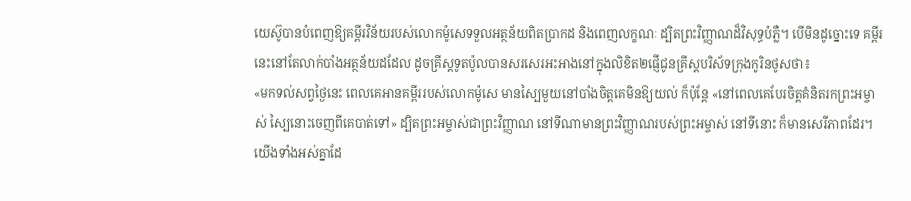យេស៊ូបានបំពេញឱ្យគម្ពីរវិន័យរបស់លោកម៉ូសេទទួលអត្ថន័យពិតប្រាកដ និងពេញលក្ខណៈ ដ្បិតព្រះវិញ្ញាណដ៏វិសុទ្ធបំភ្លឺ។ បើមិនដូច្នោះទេ គម្ពីរនេះនៅតែលាក់បាំងអត្ថន័យដដែល ដូចគ្រីស្តទូតប៉ូលបានសរសេរអះអាងនៅក្នុងលិខិត២ផ្ញើជូនគ្រីស្តបរិស័ទក្រុងកូរិនថូសថា៖
«មកទល់សព្វថ្ងៃនេះ ពេលគេអានគម្ពីររបស់លោកម៉ូសេ មានស្បៃមួយនៅបាំងចិត្តគេមិនឱ្យយល់ ក៏ប៉ុន្តែ «នៅពេលគេបែរចិត្តគំនិតរកព្រះអម្ចាស់ ស្បៃនោះចេញពីគេបាត់ទៅ» ដ្បិតព្រះអម្ចាស់ជាព្រះវិញ្ញាណ នៅទីណាមានព្រះវិញ្ញាណរបស់ព្រះអម្ចាស់ នៅទីនោះ ក៏មានសេរីភាពដែរ។ យើងទាំងអស់គ្នាដែ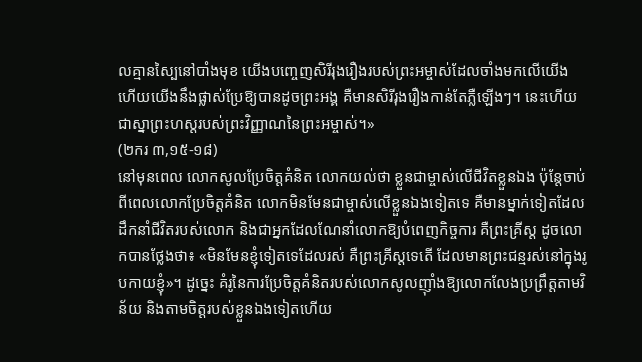លគ្មានស្បៃនៅបាំងមុខ យើងបញ្ចេញសិរីរុងរឿងរបស់ព្រះអម្ចាស់ដែលចាំងមកលើយើង ហើយយើងនឹងផ្លាស់ប្រែឱ្យបានដូចព្រះអង្គ គឺមានសិរីរុងរឿងកាន់តែភ្លឺឡើងៗ។ នេះហើយជាស្នាព្រះហស្ដរបស់ព្រះវិញ្ញាណនៃព្រះអម្ចាស់។»
(២ករ ៣,១៥-១៨)
នៅមុនពេល លោកសូលប្រែចិត្តគំនិត លោកយល់ថា ខ្លួនជាម្ចាស់លើជីវិតខ្លួនឯង ប៉ុន្តែចាប់ពីពេលលោកប្រែចិត្តគំនិត លោកមិនមែនជាម្ចាស់លើខ្លួនឯងទៀតទេ គឺមានម្នាក់ទៀតដែលដឹកនាំជីវិតរបស់លោក និងជាអ្នកដែលណែនាំលោកឱ្យបំពេញកិច្ចការ គឺព្រះគ្រីស្ត ដូចលោកបានថ្លែងថា៖ «មិនមែនខ្ញុំទៀតទេដែលរស់ គឺព្រះគ្រីស្តទេតើ ដែលមានព្រះជន្មរស់នៅក្នុងរូបកាយខ្ញុំ»។ ដូច្នេះ គំរូនៃការប្រែចិត្តគំនិតរបស់លោកសូលញ៉ាំងឱ្យលោកលែងប្រព្រឹត្តតាមវិន័យ និងតាមចិត្តរបស់ខ្លួនឯងទៀតហើយ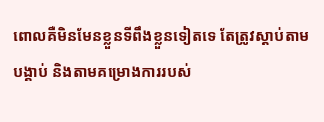ពោលគឺមិនមែនខ្លួនទីពឹងខ្លួនទៀតទេ តែត្រូវស្តាប់តាមបង្គាប់ និងតាមគម្រោងការរបស់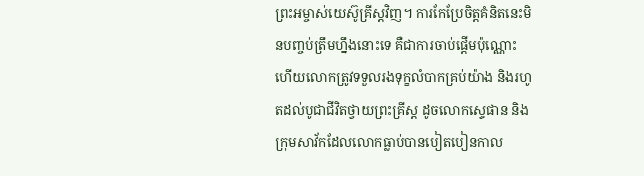ព្រះអម្ចាស់យេស៊ូគ្រីស្តវិញ។ ការកែប្រែចិត្តគំនិតនេះមិនបញ្ចប់ត្រឹមហ្នឹងនោះទេ គឺជាការចាប់ផ្ដើមប៉ុណ្ណោះ ហើយលោកត្រូវទទួលរងទុក្ខលំបាកគ្រប់យ៉ាង និងរហូតដល់បូជាជីវិតថ្វាយព្រះគ្រីស្ត ដូចលោកស្ទេផាន និងក្រុមសាវ័កដែលលោកធ្លាប់បានបៀតបៀនកាល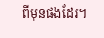ពីមុនផងដែរ។